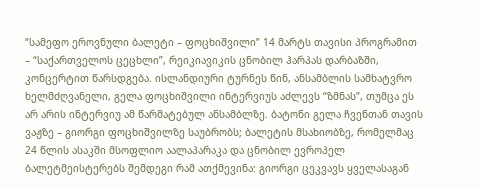“სამეფო ეროვნული ბალეტი – ფოცხიშვილი” 14 მარტს თავისი პროგრამით – “საქართველოს ცეცხლი”, რეიკიავიკის ცნობილ ჰარპას დარბაზში, კონცერტით წარსდგება. ისლანდიური ტურნეს წინ, ანსამბლის სამხატვრო ხელმძღვანელი, გელა ფოცხიშვილი ინტერვიუს აძლევს “ზმნას”, თუმცა ეს არ არის ინტერვიუ ამ წარმატებულ ანსამბლზე. ბატონი გელა ჩვენთან თავის ვაჟზე – გიორგი ფოცხიშვილზე საუბრობს; ბალეტის მსახიობზე, რომელმაც 24 წლის ასაკში მსოფლიო აალაპარაკა და ცნობილ ევროპელ ბალეტმეისტერებს შემდეგი რამ ათქმევინა: გიორგი ცეკვავს ყველასაგან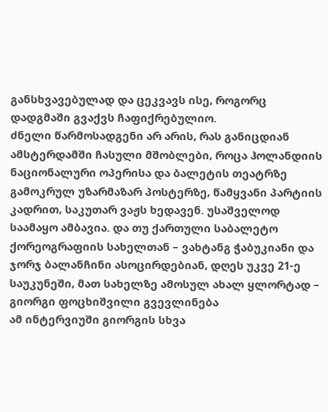განსხვავებულად და ცეკვავს ისე, როგორც დადგმაში გვაქვს ჩაფიქრებულიო.
ძნელი წარმოსადგენი არ არის, რას განიცდიან ამსტერდამში ჩასული მშობლები, როცა ჰოლანდიის ნაციონალური ოპერისა და ბალეტის თეატრზე გამოკრულ უზარმაზარ პოსტერზე, წამყვანი პარტიის კადრით, საკუთარ ვაჟს ხედავენ. უსაშველოდ საამაყო ამბავია. და თუ ქართული საბალეტო ქორეოგრაფიის სახელთან – ვახტანგ ჭაბუკიანი და ჯორჯ ბალანჩინი ასოცირდებიან, დღეს უკვე 21-ე საუკუნეში, მათ სახელზე ამოსულ ახალ ყლორტად – გიორგი ფოცხიშვილი გვევლინება
ამ ინტერვიუში გიორგის სხვა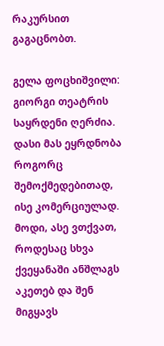რაკურსით გაგაცნობთ.

გელა ფოცხიშვილი: გიორგი თეატრის საყრდენი ღერძია. დასი მას ეყრდნობა როგორც შემოქმედებითად, ისე კომერციულად. მოდი, ასე ვთქვათ, როდესაც სხვა ქვეყანაში ანშლაგს აკეთებ და შენ მიგყავს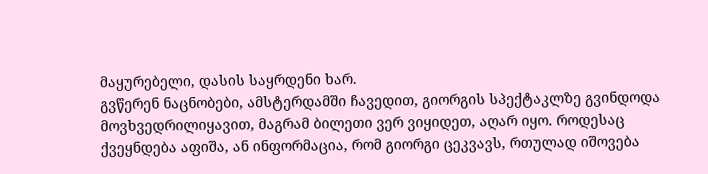მაყურებელი, დასის საყრდენი ხარ.
გვწერენ ნაცნობები, ამსტერდამში ჩავედით, გიორგის სპექტაკლზე გვინდოდა მოვხვედრილიყავით, მაგრამ ბილეთი ვერ ვიყიდეთ, აღარ იყო. როდესაც ქვეყნდება აფიშა, ან ინფორმაცია, რომ გიორგი ცეკვავს, რთულად იშოვება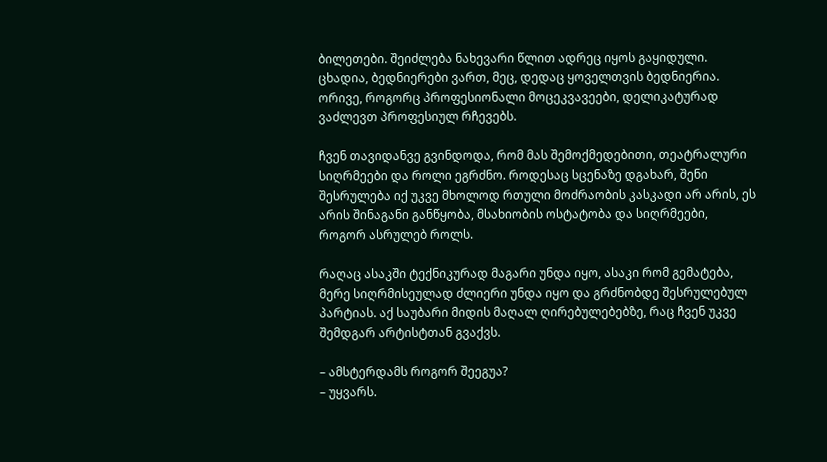ბილეთები. შეიძლება ნახევარი წლით ადრეც იყოს გაყიდული.
ცხადია, ბედნიერები ვართ, მეც, დედაც ყოველთვის ბედნიერია. ორივე, როგორც პროფესიონალი მოცეკვავეები, დელიკატურად ვაძლევთ პროფესიულ რჩევებს.

ჩვენ თავიდანვე გვინდოდა, რომ მას შემოქმედებითი, თეატრალური სიღრმეები და როლი ეგრძნო. როდესაც სცენაზე დგახარ, შენი შესრულება იქ უკვე მხოლოდ რთული მოძრაობის კასკადი არ არის, ეს არის შინაგანი განწყობა, მსახიობის ოსტატობა და სიღრმეები, როგორ ასრულებ როლს.

რაღაც ასაკში ტექნიკურად მაგარი უნდა იყო, ასაკი რომ გემატება, მერე სიღრმისეულად ძლიერი უნდა იყო და გრძნობდე შესრულებულ პარტიას. აქ საუბარი მიდის მაღალ ღირებულებებზე, რაც ჩვენ უკვე შემდგარ არტისტთან გვაქვს.

– ამსტერდამს როგორ შეეგუა?
– უყვარს.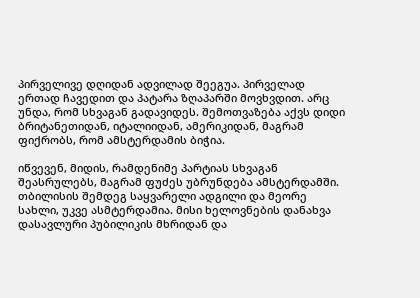პირველივე დღიდან ადვილად შეეგუა. პირველად ერთად ჩავედით და პატარა ზღაპარში მოვხვდით. არც უნდა, რომ სხვაგან გადავიდეს. შემოთვაზება აქვს დიდი ბრიტანეთიდან, იტალიიდან, ამერიკიდან, მაგრამ ფიქრობს, რომ ამსტერდამის ბიჭია.

იწვევენ, მიდის, რამდენიმე პარტიას სხვაგან შეასრულებს, მაგრამ ფუძეს უბრუნდება ამსტერდამში. თბილისის შემდეგ საყვარელი ადგილი და მეორე სახლი, უკვე ასმტერდამია. მისი ხელოვნების დანახვა დასავლური პუბილიკის მხრიდან და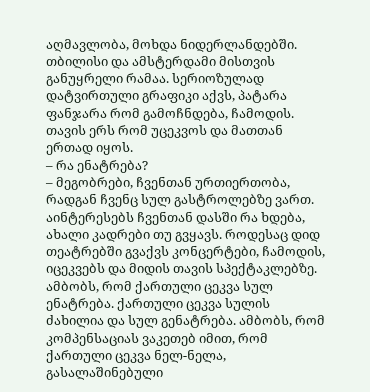აღმავლობა, მოხდა ნიდერლანდებში. თბილისი და ამსტერდამი მისთვის განუყრელი რამაა. სერიოზულად დატვირთული გრაფიკი აქვს, პატარა ფანჯარა რომ გამოჩნდება, ჩამოდის. თავის ერს რომ უცეკვოს და მათთან ერთად იყოს.
– რა ენატრება?
– მეგობრები, ჩვენთან ურთიერთობა, რადგან ჩვენც სულ გასტროლებზე ვართ. აინტერესებს ჩვენთან დასში რა ხდება, ახალი კადრები თუ გვყავს. როდესაც დიდ თეატრებში გვაქვს კონცერტები, ჩამოდის, იცეკვებს და მიდის თავის სპექტაკლებზე. ამბობს, რომ ქართული ცეკვა სულ ენატრება. ქართული ცეკვა სულის ძახილია და სულ გენატრება. ამბობს, რომ კომპენსაციას ვაკეთებ იმით, რომ ქართული ცეკვა ნელ-ნელა, გასალაშინებული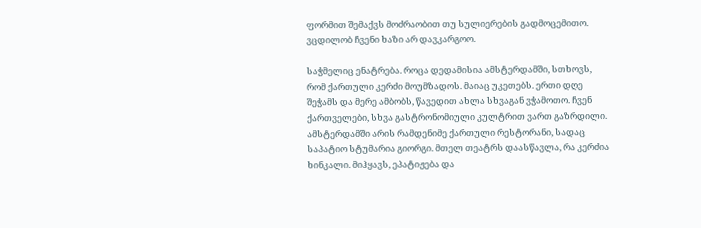ფორმით შემაქვს მოძრაობით თუ სულიერების გადმოცემითო. ვცდილობ ჩვენი ხაზი არ დავკარგოო.

საჭმელიც ენატრება. როცა დედამისია ამსტერდამში, სთხოვს, რომ ქართული კერძი მოუმზადოს. მაიაც უკეთებს. ერთი დღე შეჭამს და მერე ამბობს, წავედით ახლა სხვაგან ვჭამოთო. ჩვენ ქართველები, სხვა გასტრონომიული კულტრით ვართ გაზრდილი. ამსტერდამში არის რამდენიმე ქართული რესტორანი, სადაც საპატიო სტუმარია გიორგი. მთელ თეატრს დაასწავლა, რა კერძია ხინკალი. მიჰყავს, ეპატიჟება და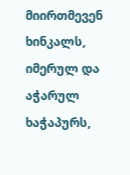მიირთმევენ ხინკალს, იმერულ და აჭარულ ხაჭაპურს,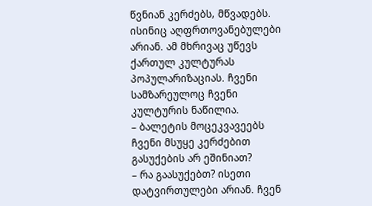წვნიან კერძებს, მწვადებს. ისინიც აღფრთოვანებულები არიან. ამ მხრივაც უწევს ქართულ კულტურას პოპულარიზაციას. ჩვენი სამზარეულოც ჩვენი კულტურის ნაწილია.
– ბალეტის მოცეკვავეებს ჩვენი მსუყე კერძებით გასუქების არ ეშინიათ?
– რა გაასუქებთ? ისეთი დატვირთულები არიან. ჩვენ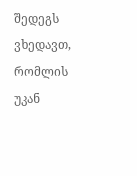შედეგს ვხედავთ, რომლის უკან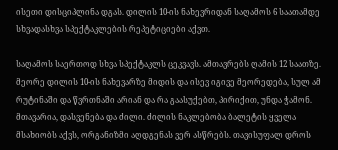ისეთი დისციპლინა დგას. დილის 10-ის ნახევრიდან საღამოს 6 საათამდე სხვადასხვა სპექტაკლების რეპეტიციები აქვთ.

საღამოს საერთოდ სხვა სპექტაკლს ცეკვავს. ამთავრებს ღამის 12 საათზე. მეორე დილის 10-ის ნახევარზე მიდის და ისევ იგივე მეორედება, სულ ამ რუტინაში და წვრთნაში არიან და რა გაასუქებთ, პირიქით, უნდა ჭამონ. მთავარია, დასვენება და ძილი. ძილის ნაკლებობა ბალეტის ყველა მსახიობს აქვს, ორგანიზმი აღდგენას ვერ ასწრებს. თავისუფალ დროს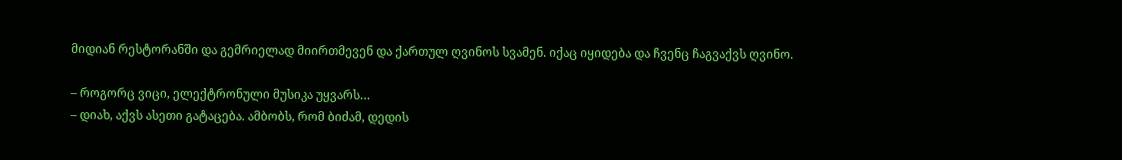მიდიან რესტორანში და გემრიელად მიირთმევენ და ქართულ ღვინოს სვამენ. იქაც იყიდება და ჩვენც ჩაგვაქვს ღვინო.

– როგორც ვიცი, ელექტრონული მუსიკა უყვარს…
– დიახ, აქვს ასეთი გატაცება. ამბობს, რომ ბიძამ, დედის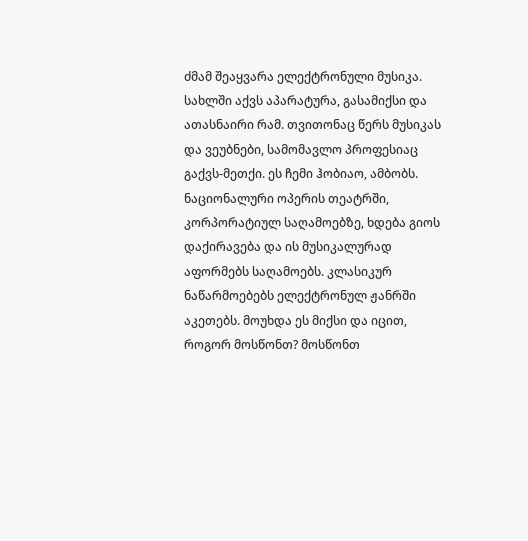ძმამ შეაყვარა ელექტრონული მუსიკა. სახლში აქვს აპარატურა, გასამიქსი და ათასნაირი რამ. თვითონაც წერს მუსიკას და ვეუბნები, სამომავლო პროფესიაც გაქვს-მეთქი. ეს ჩემი ჰობიაო, ამბობს. ნაციონალური ოპერის თეატრში, კორპორატიულ საღამოებზე, ხდება გიოს დაქირავება და ის მუსიკალურად აფორმებს საღამოებს. კლასიკურ ნაწარმოებებს ელექტრონულ ჟანრში აკეთებს. მოუხდა ეს მიქსი და იცით, როგორ მოსწონთ? მოსწონთ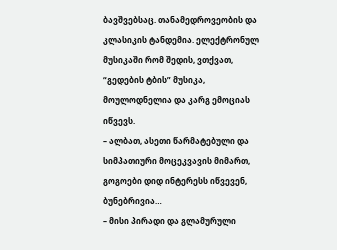ბავშვებსაც. თანამედროვეობის და კლასიკის ტანდემია. ელექტრონულ მუსიკაში რომ შედის, ვთქვათ, “გედების ტბის” მუსიკა, მოულოდნელია და კარგ ემოციას იწვევს.
– ალბათ, ასეთი წარმატებული და სიმპათიური მოცეკვავის მიმართ, გოგოები დიდ ინტერესს იწვევენ, ბუნებრივია…
– მისი პირადი და გლამურული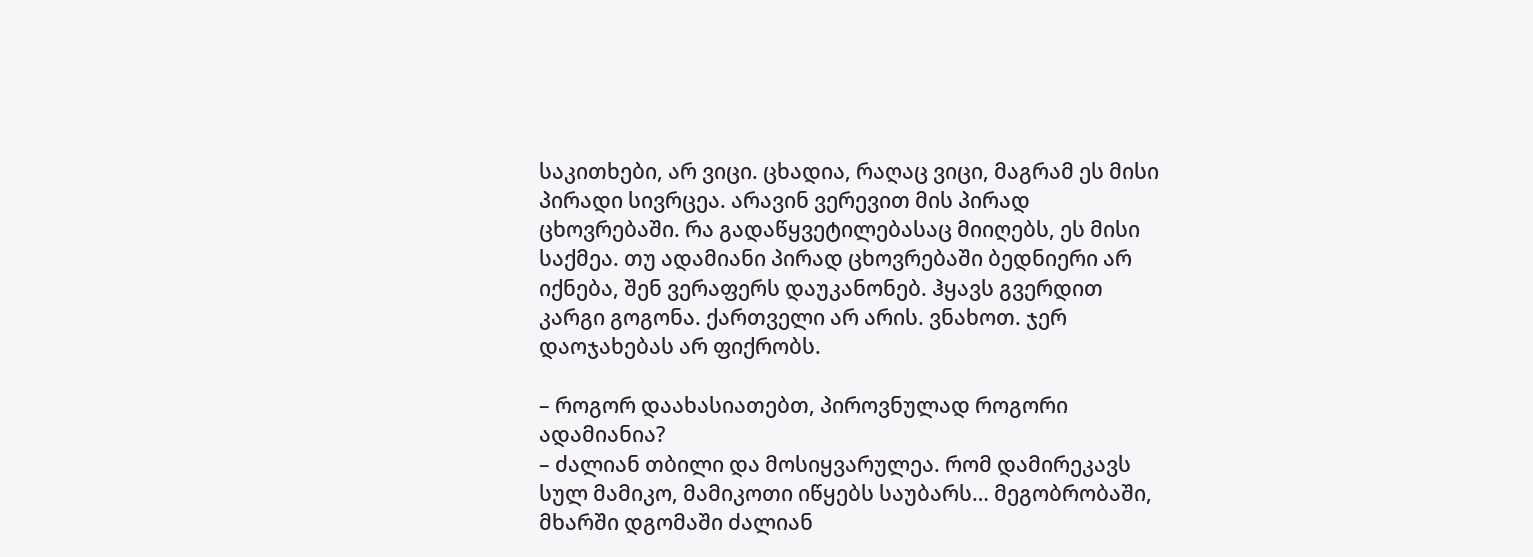საკითხები, არ ვიცი. ცხადია, რაღაც ვიცი, მაგრამ ეს მისი პირადი სივრცეა. არავინ ვერევით მის პირად ცხოვრებაში. რა გადაწყვეტილებასაც მიიღებს, ეს მისი საქმეა. თუ ადამიანი პირად ცხოვრებაში ბედნიერი არ იქნება, შენ ვერაფერს დაუკანონებ. ჰყავს გვერდით კარგი გოგონა. ქართველი არ არის. ვნახოთ. ჯერ დაოჯახებას არ ფიქრობს.

– როგორ დაახასიათებთ, პიროვნულად როგორი ადამიანია?
– ძალიან თბილი და მოსიყვარულეა. რომ დამირეკავს სულ მამიკო, მამიკოთი იწყებს საუბარს… მეგობრობაში, მხარში დგომაში ძალიან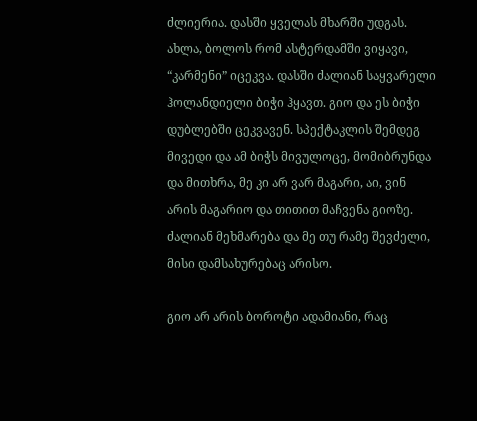ძლიერია. დასში ყველას მხარში უდგას. ახლა, ბოლოს რომ ასტერდამში ვიყავი, “კარმენი” იცეკვა. დასში ძალიან საყვარელი ჰოლანდიელი ბიჭი ჰყავთ. გიო და ეს ბიჭი დუბლებში ცეკვავენ. სპექტაკლის შემდეგ მივედი და ამ ბიჭს მივულოცე, მომიბრუნდა და მითხრა, მე კი არ ვარ მაგარი, აი, ვინ არის მაგარიო და თითით მაჩვენა გიოზე. ძალიან მეხმარება და მე თუ რამე შევძელი, მისი დამსახურებაც არისო.

გიო არ არის ბოროტი ადამიანი, რაც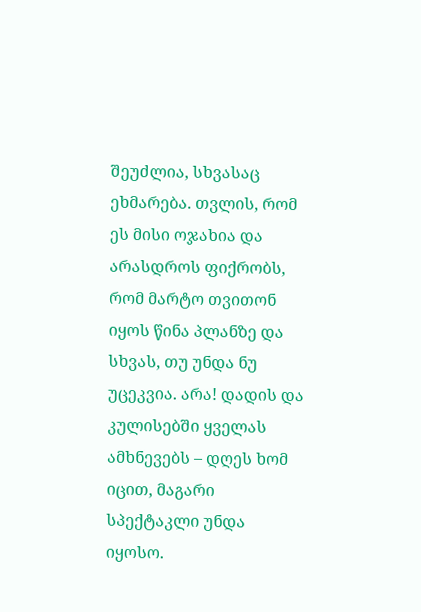შეუძლია, სხვასაც ეხმარება. თვლის, რომ ეს მისი ოჯახია და არასდროს ფიქრობს, რომ მარტო თვითონ იყოს წინა პლანზე და სხვას, თუ უნდა ნუ უცეკვია. არა! დადის და კულისებში ყველას ამხნევებს – დღეს ხომ იცით, მაგარი სპექტაკლი უნდა იყოსო.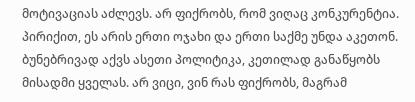მოტივაციას აძლევს. არ ფიქრობს, რომ ვიღაც კონკურენტია. პირიქით, ეს არის ერთი ოჯახი და ერთი საქმე უნდა აკეთონ. ბუნებრივად აქვს ასეთი პოლიტიკა, კეთილად განაწყობს მისადმი ყველას. არ ვიცი, ვინ რას ფიქრობს, მაგრამ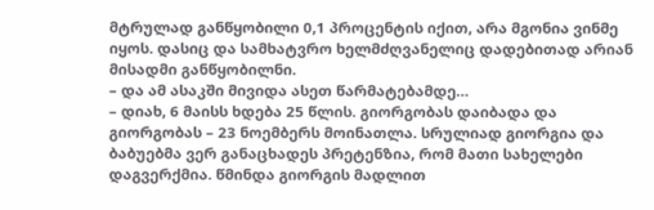მტრულად განწყობილი 0,1 პროცენტის იქით, არა მგონია ვინმე იყოს. დასიც და სამხატვრო ხელმძღვანელიც დადებითად არიან მისადმი განწყობილნი.
– და ამ ასაკში მივიდა ასეთ წარმატებამდე…
– დიახ, 6 მაისს ხდება 25 წლის. გიორგობას დაიბადა და გიორგობას – 23 ნოემბერს მოინათლა. სრულიად გიორგია და ბაბუებმა ვერ განაცხადეს პრეტენზია, რომ მათი სახელები დაგვერქმია. წმინდა გიორგის მადლით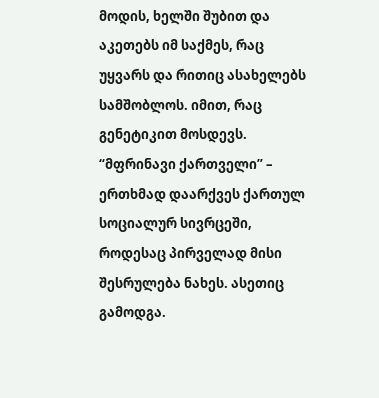მოდის, ხელში შუბით და აკეთებს იმ საქმეს, რაც უყვარს და რითიც ასახელებს სამშობლოს. იმით, რაც გენეტიკით მოსდევს. “მფრინავი ქართველი” – ერთხმად დაარქვეს ქართულ სოციალურ სივრცეში, როდესაც პირველად მისი შესრულება ნახეს. ასეთიც გამოდგა.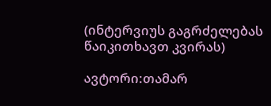(ინტერვიუს გაგრძელებას წაიკითხავთ კვირას)

ავტორი:თამარ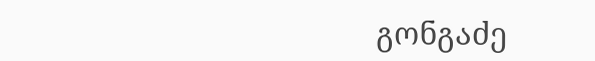გონგაძე